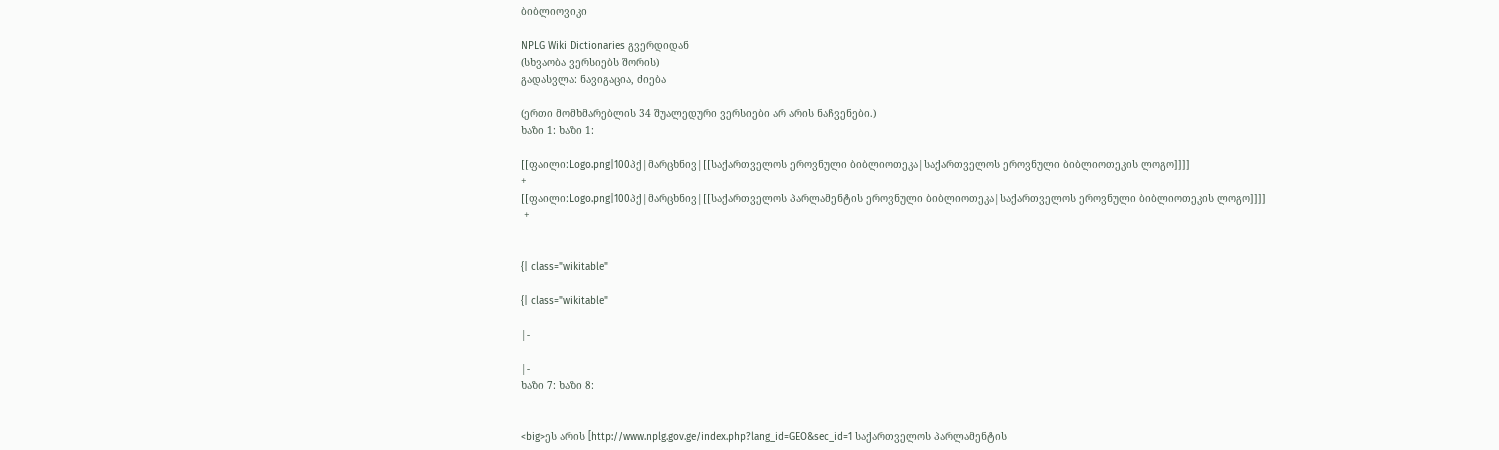ბიბლიოვიკი

NPLG Wiki Dictionaries გვერდიდან
(სხვაობა ვერსიებს შორის)
გადასვლა: ნავიგაცია, ძიება

(ერთი მომხმარებლის 34 შუალედური ვერსიები არ არის ნაჩვენები.)
ხაზი 1: ხაზი 1:

[[ფაილი:Logo.png|100პქ|მარცხნივ|[[საქართველოს ეროვნული ბიბლიოთეკა|საქართველოს ეროვნული ბიბლიოთეკის ლოგო]]]]
+
[[ფაილი:Logo.png|100პქ|მარცხნივ|[[საქართველოს პარლამენტის ეროვნული ბიბლიოთეკა|საქართველოს ეროვნული ბიბლიოთეკის ლოგო]]]]
 +


{| class="wikitable"

{| class="wikitable"

|-

|-
ხაზი 7: ხაზი 8:


<big>ეს არის [http://www.nplg.gov.ge/index.php?lang_id=GEO&sec_id=1 საქართველოს პარლამენტის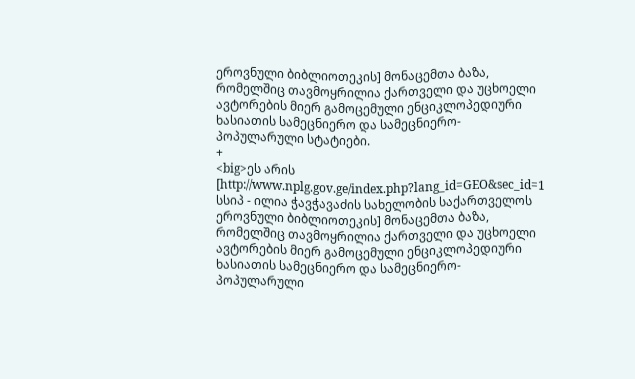ეროვნული ბიბლიოთეკის] მონაცემთა ბაზა, რომელშიც თავმოყრილია ქართველი და უცხოელი ავტორების მიერ გამოცემული ენციკლოპედიური ხასიათის სამეცნიერო და სამეცნიერო-პოპულარული სტატიები.
+
<big>ეს არის [http://www.nplg.gov.ge/index.php?lang_id=GEO&sec_id=1 სსიპ - ილია ჭავჭავაძის სახელობის საქართველოს ეროვნული ბიბლიოთეკის] მონაცემთა ბაზა, რომელშიც თავმოყრილია ქართველი და უცხოელი ავტორების მიერ გამოცემული ენციკლოპედიური ხასიათის სამეცნიერო და სამეცნიერო-პოპულარული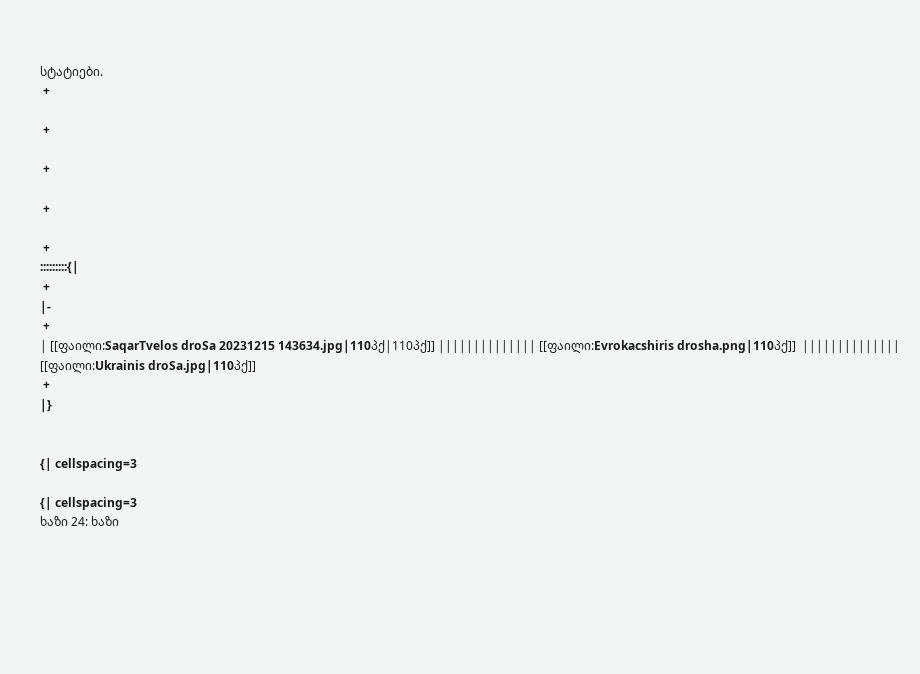სტატიები.
 +

 +

 +

 +

 +
:::::::::{|
 +
|-
 +
| [[ფაილი:SaqarTvelos droSa 20231215 143634.jpg|110პქ|110პქ]] |||||||||||||| [[ფაილი:Evrokacshiris drosha.png|110პქ]]  |||||||||||||| [[ფაილი:Ukrainis droSa.jpg|110პქ]]
 +
|}


{| cellspacing=3

{| cellspacing=3
ხაზი 24: ხაზი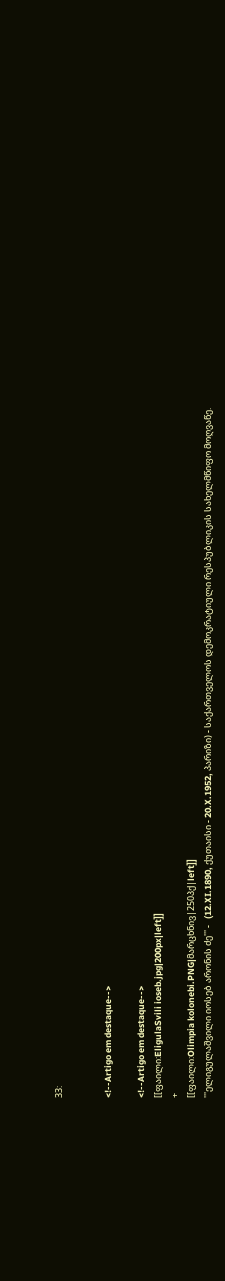33:


<!--Artigo em destaque-->

<!--Artigo em destaque-->
[[ფაილი:EligulaSvili ioseb.jpg|200px|left]]
+
[[ფაილი:Olimpia kolonebi.PNG|მარცხნივ|250პქ|left]]
'''ელიგულაშვილი იოსებ არონის ძე''' -   (12.XI.1890, ქუთაისი - 20.X.1952, პარიზი) - საქართველოს დემოკრატიული რესპუბლიკის სახელმწიფო მოღვაწე.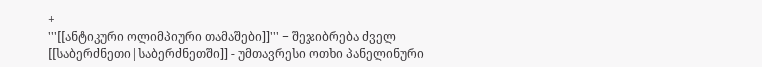+
'''[[ანტიკური ოლიმპიური თამაშები]]''' − შეჯიბრება ძველ [[საბერძნეთი|საბერძნეთში]] - უმთავრესი ოთხი პანელინური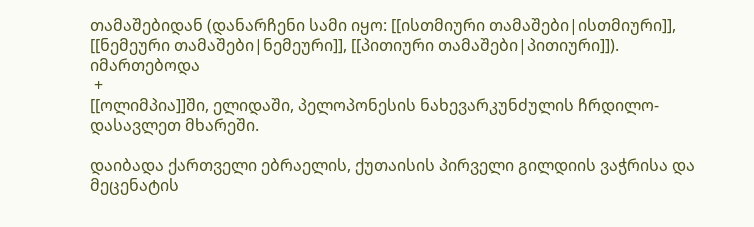თამაშებიდან (დანარჩენი სამი იყო: [[ისთმიური თამაშები|ისთმიური]], [[ნემეური თამაშები|ნემეური]], [[პითიური თამაშები|პითიური]]). იმართებოდა
 +
[[ოლიმპია]]ში, ელიდაში, პელოპონესის ნახევარკუნძულის ჩრდილო-დასავლეთ მხარეში.

დაიბადა ქართველი ებრაელის, ქუთაისის პირველი გილდიის ვაჭრისა და მეცენატის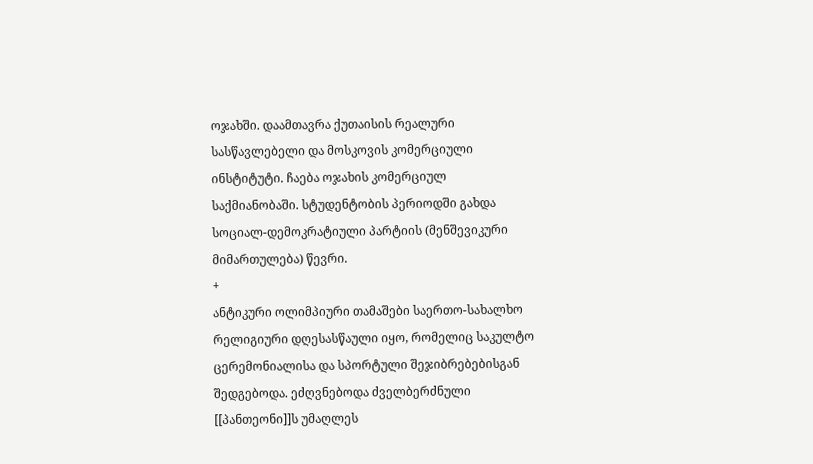ოჯახში. დაამთავრა ქუთაისის რეალური სასწავლებელი და მოსკოვის კომერციული ინსტიტუტი. ჩაება ოჯახის კომერციულ საქმიანობაში. სტუდენტობის პერიოდში გახდა სოციალ-დემოკრატიული პარტიის (მენშევიკური მიმართულება) წევრი.
+
ანტიკური ოლიმპიური თამაშები საერთო-სახალხო რელიგიური დღესასწაული იყო, რომელიც საკულტო ცერემონიალისა და სპორტული შეჯიბრებებისგან შედგებოდა. ეძღვნებოდა ძველბერძნული [[პანთეონი]]ს უმაღლეს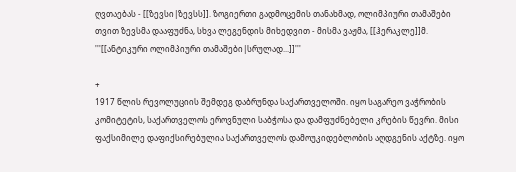ღვთაებას - [[ზევსი|ზევსს]]. ზოგიერთი გადმოცემის თანახმად, ოლიმპიური თამაშები თვით ზევსმა დააფუძნა, სხვა ლეგენდის მიხედვით - მისმა ვაჟმა, [[ჰერაკლე]]მ. '''[[ანტიკური ოლიმპიური თამაშები|სრულად...]]'''

+
1917 წლის რევოლუციის შემდეგ დაბრუნდა საქართველოში. იყო საგარეო ვაჭრობის კომიტეტის, საქართველოს ეროვნული საბჭოსა და დამფუძნებელი კრების წევრი. მისი ფაქსიმილე დაფიქსირებულია საქართველოს დამოუკიდებლობის აღდგენის აქტზე. იყო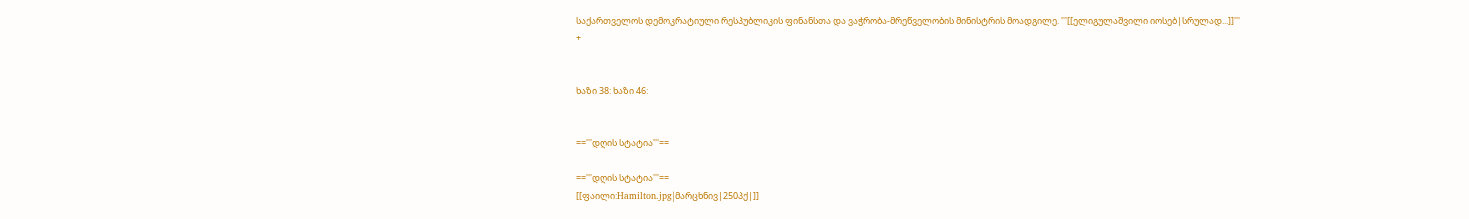საქართველოს დემოკრატიული რესპუბლიკის ფინანსთა და ვაჭრობა-მრეწველობის მინისტრის მოადგილე. '''[[ელიგულაშვილი იოსებ|სრულად...]]'''
+


ხაზი 38: ხაზი 46:


=='''დღის სტატია'''==

=='''დღის სტატია'''==
[[ფაილი:Hamilton.jpg|მარცხნივ|250პქ|]]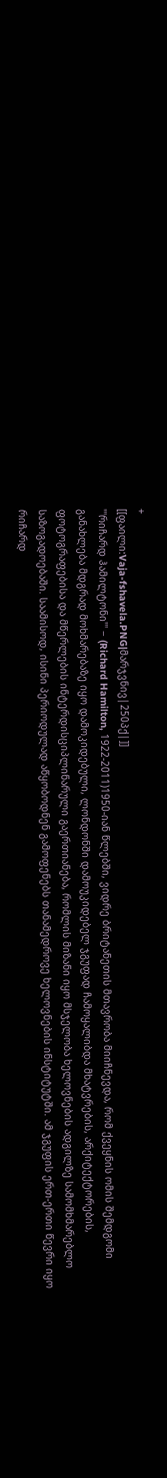+
[[ფაილი:Vaja-fshavela.PNG|მარჯვნივ|250პქ|]]
'''რიჩარდ ჰამილტონი''' − (Richard Hamilton, 1922-2011)1950-იან წლებში, ვიდრე ბრიტანეთის მთავრობა მიიჩნევდა, რომ ქვეყნის ომის შემდგომი განახლება მდგრად მოხმარებაზე იყო დამოკიდებული, ლონდონში დამოუკიდებელ ჯგუფად ჩამოყალიბდა მხატვრების, არქიტექტორების, ფოტოგრაფებისა და მწერლების ინტერდისციპლინარული გაერთიანება, რომლის მიზანი იყო მსჯელობა ხელოვნების ადგილზე სამომხმარებლო საზოგადოებაში. საამისოდ, ისინი პერიოდულად აწყობოდნენ გამოფენებს თანამედროვე ხელოვნების ინსტიტუტში. ამ ჯგუფის ერთ-ერთი წევრი იყო რიჩარდ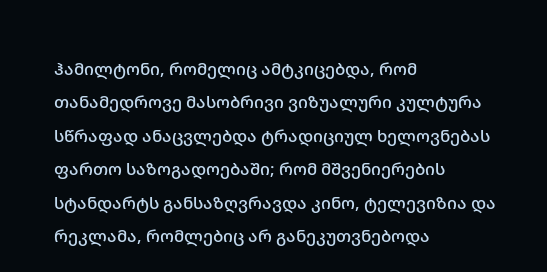ჰამილტონი, რომელიც ამტკიცებდა, რომ თანამედროვე მასობრივი ვიზუალური კულტურა სწრაფად ანაცვლებდა ტრადიციულ ხელოვნებას ფართო საზოგადოებაში; რომ მშვენიერების სტანდარტს განსაზღვრავდა კინო, ტელევიზია და რეკლამა, რომლებიც არ განეკუთვნებოდა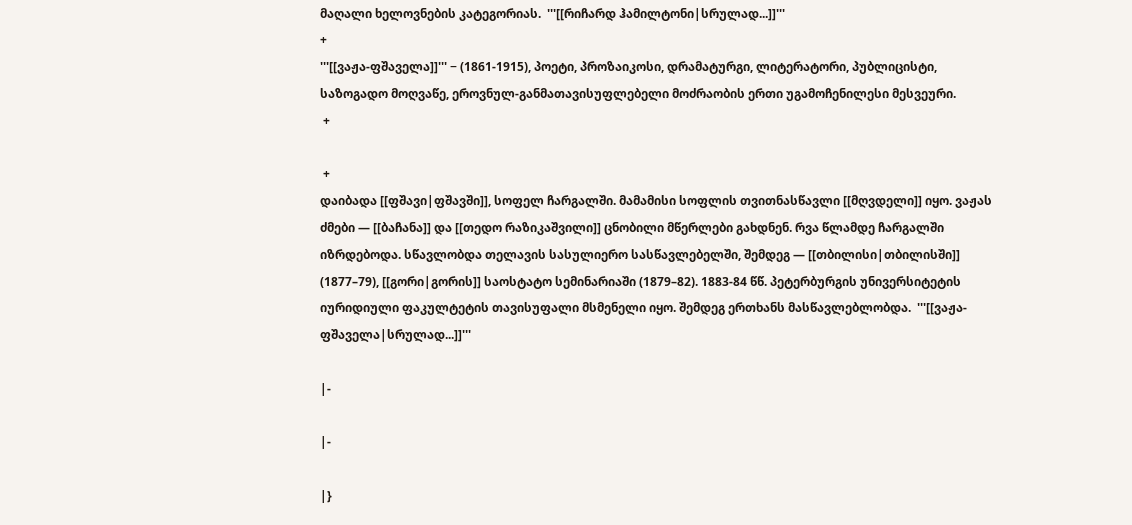მაღალი ხელოვნების კატეგორიას.  '''[[რიჩარდ ჰამილტონი|სრულად...]]'''
+
'''[[ვაჟა-ფშაველა]]''' − (1861-1915), პოეტი, პროზაიკოსი, დრამატურგი, ლიტერატორი, პუბლიცისტი, საზოგადო მოღვაწე, ეროვნულ-განმათავისუფლებელი მოძრაობის ერთი უგამოჩენილესი მესვეური.
 +

 +
დაიბადა [[ფშავი|ფშავში]], სოფელ ჩარგალში. მამამისი სოფლის თვითნასწავლი [[მღვდელი]] იყო. ვაჟას ძმები — [[ბაჩანა]] და [[თედო რაზიკაშვილი]] ცნობილი მწერლები გახდნენ. რვა წლამდე ჩარგალში იზრდებოდა. სწავლობდა თელავის სასულიერო სასწავლებელში, შემდეგ — [[თბილისი|თბილისში]] (1877–79), [[გორი|გორის]] საოსტატო სემინარიაში (1879–82). 1883-84 წწ. პეტერბურგის უნივერსიტეტის იურიდიული ფაკულტეტის თავისუფალი მსმენელი იყო. შემდეგ ერთხანს მასწავლებლობდა.  '''[[ვაჟა-ფშაველა|სრულად...]]'''

|-

|-

|}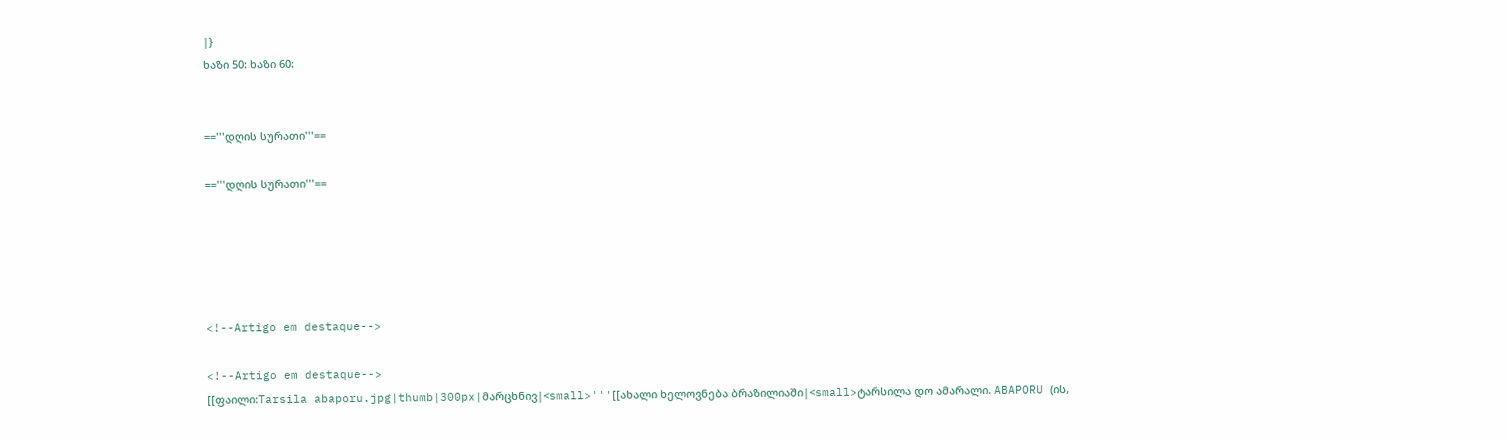|}
ხაზი 50: ხაზი 60:


=='''დღის სურათი'''==

=='''დღის სურათი'''==





<!--Artigo em destaque-->

<!--Artigo em destaque-->
[[ფაილი:Tarsila abaporu.jpg|thumb|300px|მარცხნივ|<small>'''[[ახალი ხელოვნება ბრაზილიაში|<small>ტარსილა დო ამარალი. ABAPORU (ის,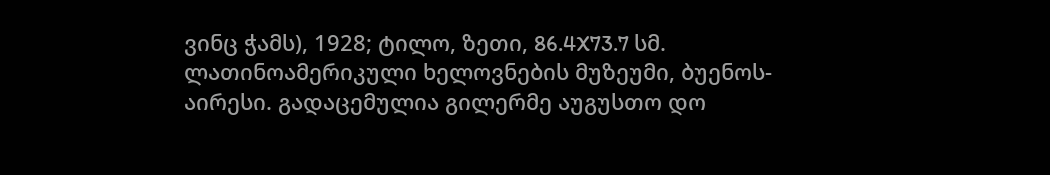ვინც ჭამს), 1928; ტილო, ზეთი, 86.4X73.7 სმ. ლათინოამერიკული ხელოვნების მუზეუმი, ბუენოს-აირესი. გადაცემულია გილერმე აუგუსთო დო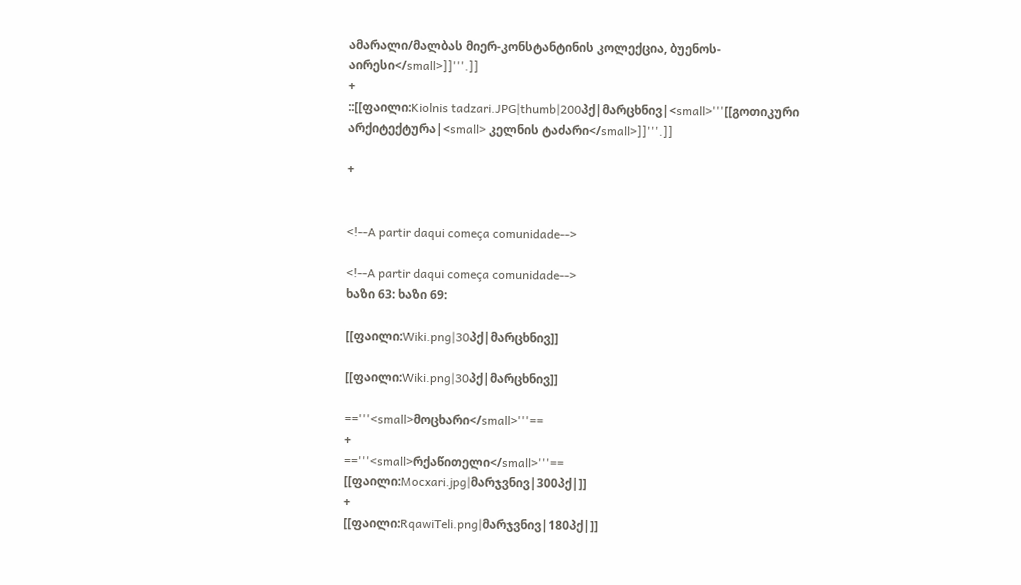ამარალი/მალბას მიერ-კონსტანტინის კოლექცია, ბუენოს-აირესი</small>]]'''.]]
+
::[[ფაილი:Kiolnis tadzari.JPG|thumb|200პქ|მარცხნივ|<small>'''[[გოთიკური არქიტექტურა|<small> კელნის ტაძარი</small>]]'''.]]

+


<!--A partir daqui começa comunidade-->

<!--A partir daqui começa comunidade-->
ხაზი 63: ხაზი 69:

[[ფაილი:Wiki.png|30პქ|მარცხნივ]]

[[ფაილი:Wiki.png|30პქ|მარცხნივ]]

=='''<small>მოცხარი</small>'''==
+
=='''<small>რქაწითელი</small>'''==
[[ფაილი:Mocxari.jpg|მარჯვნივ|300პქ|]]
+
[[ფაილი:RqawiTeli.png|მარჯვნივ|180პქ|]]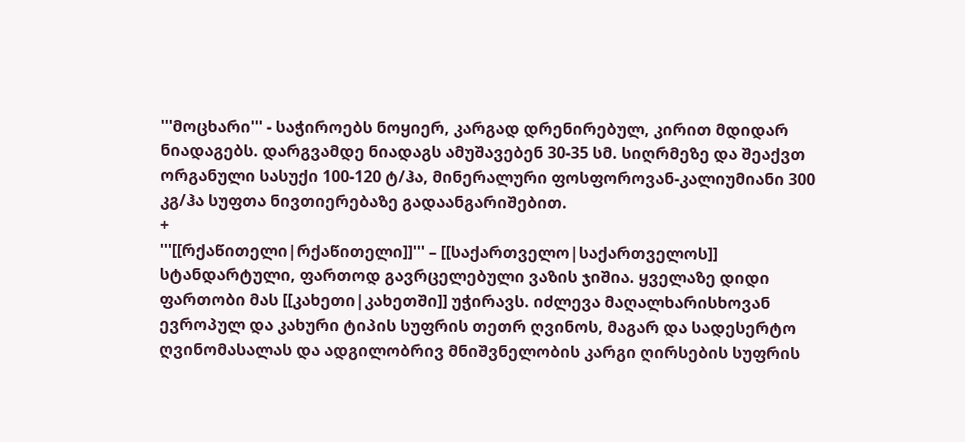'''მოცხარი''' - საჭიროებს ნოყიერ, კარგად დრენირებულ, კირით მდიდარ ნიადაგებს. დარგვამდე ნიადაგს ამუშავებენ 30-35 სმ. სიღრმეზე და შეაქვთ ორგანული სასუქი 100-120 ტ/ჰა, მინერალური ფოსფოროვან-კალიუმიანი 300 კგ/ჰა სუფთა ნივთიერებაზე გადაანგარიშებით.
+
'''[[რქაწითელი|რქაწითელი]]''' – [[საქართველო|საქართველოს]] სტანდარტული, ფართოდ გავრცელებული ვაზის ჯიშია. ყველაზე დიდი ფართობი მას [[კახეთი|კახეთში]] უჭირავს. იძლევა მაღალხარისხოვან ევროპულ და კახური ტიპის სუფრის თეთრ ღვინოს, მაგარ და სადესერტო ღვინომასალას და ადგილობრივ მნიშვნელობის კარგი ღირსების სუფრის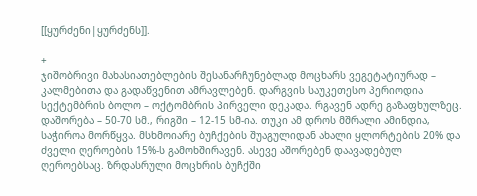[[ყურძენი|ყურძენს]].

+
ჯიშობრივი მახასიათებლების შესანარჩუნებლად მოცხარს ვეგეტატიურად – კალმებითა და გადაწვენით ამრავლებენ. დარგვის საუკეთესო პერიოდია სექტემბრის ბოლო – ოქტომბრის პირველი დეკადა. რგავენ ადრე გაზაფხულზეც. დაშორება – 50-70 სმ., რიგში – 12-15 სმ-ია. თუკი ამ დროს მშრალი ამინდია, საჭიროა მორწყვა. მსხმოიარე ბუჩქების შუაგულიდან ახალი ყლორტების 20% და ძველი ღეროების 15%-ს გამოხშირავენ. ასევე აშორებენ დაავადებულ ღეროებსაც. ზრდასრული მოცხრის ბუჩქში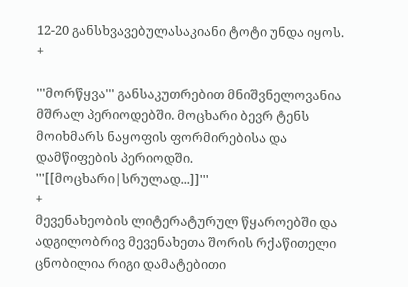12-20 განსხვავებულასაკიანი ტოტი უნდა იყოს.
+

'''მორწყვა''' განსაკუთრებით მნიშვნელოვანია მშრალ პერიოდებში. მოცხარი ბევრ ტენს მოიხმარს ნაყოფის ფორმირებისა და დამწიფების პერიოდში. '''[[მოცხარი|სრულად...]]'''
+
მევენახეობის ლიტერატურულ წყაროებში და ადგილობრივ მევენახეთა შორის რქაწითელი ცნობილია რიგი დამატებითი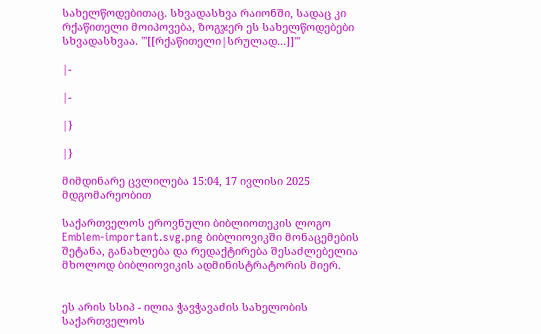სახელწოდებითაც. სხვადასხვა რაიონში, სადაც კი რქაწითელი მოიპოვება, ზოგჯერ ეს სახელწოდებები სხვადასხვაა. '''[[რქაწითელი|სრულად...]]'''

|-

|-

|}

|}

მიმდინარე ცვლილება 15:04, 17 ივლისი 2025 მდგომარეობით

საქართველოს ეროვნული ბიბლიოთეკის ლოგო
Emblem-important.svg.png ბიბლიოვიკში მონაცემების შეტანა, განახლება და რედაქტირება შესაძლებელია მხოლოდ ბიბლიოვიკის ადმინისტრატორის მიერ.


ეს არის სსიპ - ილია ჭავჭავაძის სახელობის საქართველოს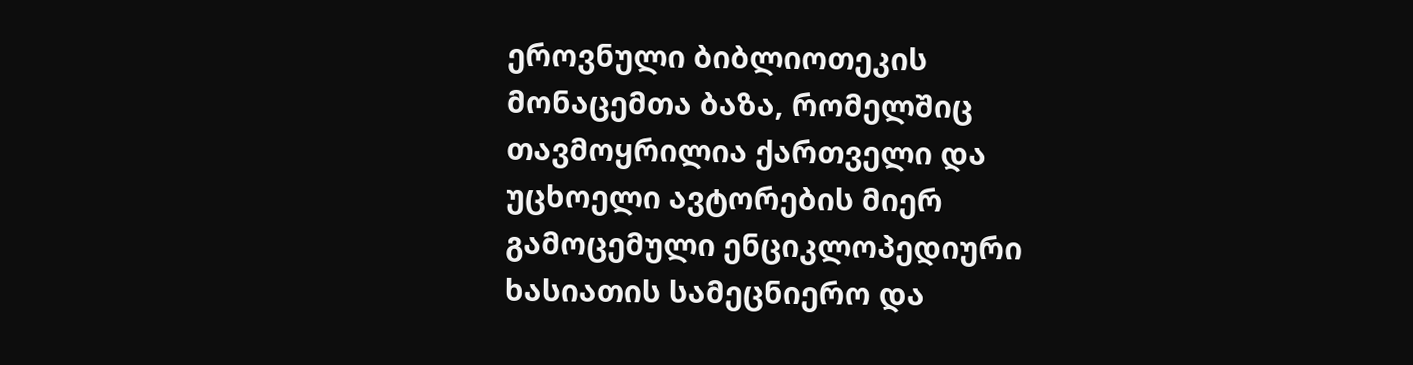ეროვნული ბიბლიოთეკის მონაცემთა ბაზა, რომელშიც თავმოყრილია ქართველი და უცხოელი ავტორების მიერ გამოცემული ენციკლოპედიური ხასიათის სამეცნიერო და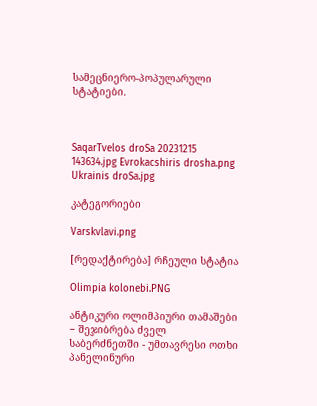სამეცნიერო-პოპულარული სტატიები.



SaqarTvelos droSa 20231215 143634.jpg Evrokacshiris drosha.png Ukrainis droSa.jpg

კატეგორიები

Varskvlavi.png

[რედაქტირება] რჩეული სტატია

Olimpia kolonebi.PNG

ანტიკური ოლიმპიური თამაშები − შეჯიბრება ძველ საბერძნეთში - უმთავრესი ოთხი პანელინური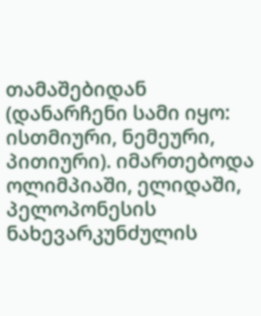თამაშებიდან (დანარჩენი სამი იყო: ისთმიური, ნემეური, პითიური). იმართებოდა ოლიმპიაში, ელიდაში, პელოპონესის ნახევარკუნძულის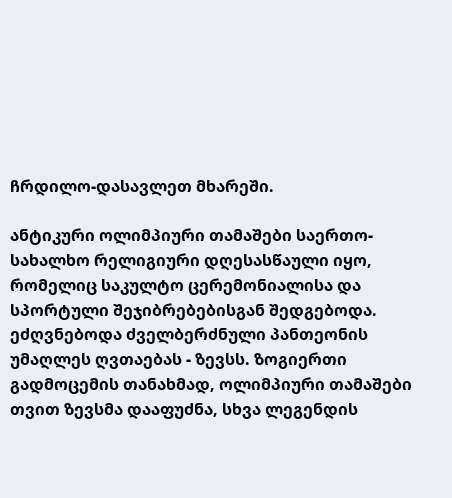ჩრდილო-დასავლეთ მხარეში.

ანტიკური ოლიმპიური თამაშები საერთო-სახალხო რელიგიური დღესასწაული იყო, რომელიც საკულტო ცერემონიალისა და სპორტული შეჯიბრებებისგან შედგებოდა. ეძღვნებოდა ძველბერძნული პანთეონის უმაღლეს ღვთაებას - ზევსს. ზოგიერთი გადმოცემის თანახმად, ოლიმპიური თამაშები თვით ზევსმა დააფუძნა, სხვა ლეგენდის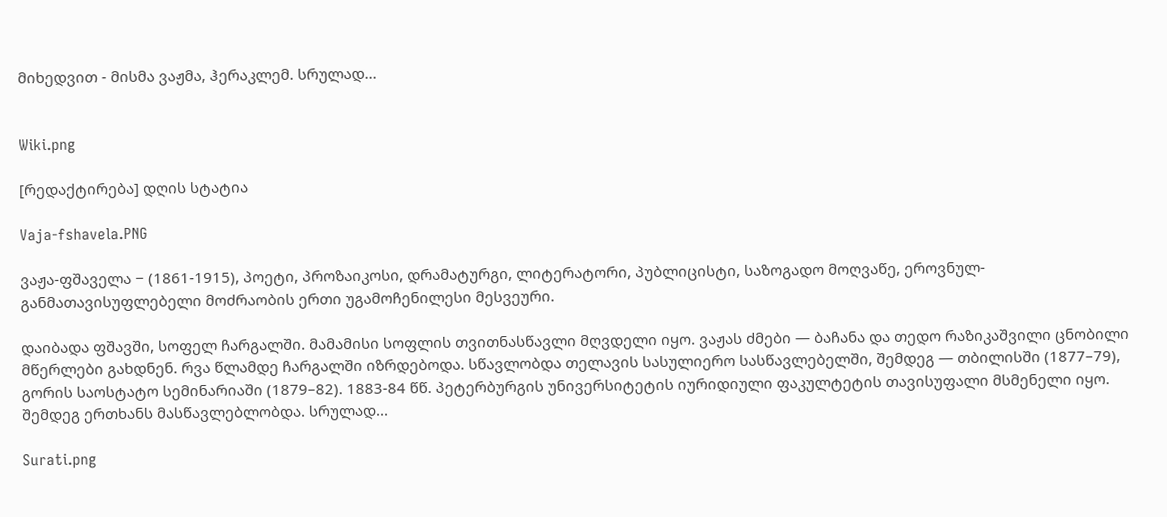მიხედვით - მისმა ვაჟმა, ჰერაკლემ. სრულად...


Wiki.png

[რედაქტირება] დღის სტატია

Vaja-fshavela.PNG

ვაჟა-ფშაველა − (1861-1915), პოეტი, პროზაიკოსი, დრამატურგი, ლიტერატორი, პუბლიცისტი, საზოგადო მოღვაწე, ეროვნულ-განმათავისუფლებელი მოძრაობის ერთი უგამოჩენილესი მესვეური.

დაიბადა ფშავში, სოფელ ჩარგალში. მამამისი სოფლის თვითნასწავლი მღვდელი იყო. ვაჟას ძმები — ბაჩანა და თედო რაზიკაშვილი ცნობილი მწერლები გახდნენ. რვა წლამდე ჩარგალში იზრდებოდა. სწავლობდა თელავის სასულიერო სასწავლებელში, შემდეგ — თბილისში (1877–79), გორის საოსტატო სემინარიაში (1879–82). 1883-84 წწ. პეტერბურგის უნივერსიტეტის იურიდიული ფაკულტეტის თავისუფალი მსმენელი იყო. შემდეგ ერთხანს მასწავლებლობდა. სრულად...

Surati.png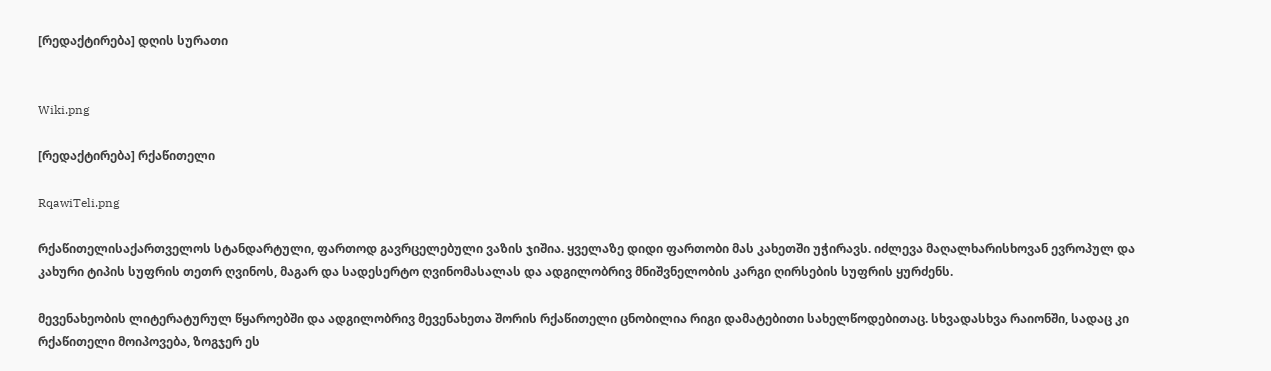[რედაქტირება] დღის სურათი


Wiki.png

[რედაქტირება] რქაწითელი

RqawiTeli.png

რქაწითელისაქართველოს სტანდარტული, ფართოდ გავრცელებული ვაზის ჯიშია. ყველაზე დიდი ფართობი მას კახეთში უჭირავს. იძლევა მაღალხარისხოვან ევროპულ და კახური ტიპის სუფრის თეთრ ღვინოს, მაგარ და სადესერტო ღვინომასალას და ადგილობრივ მნიშვნელობის კარგი ღირსების სუფრის ყურძენს.

მევენახეობის ლიტერატურულ წყაროებში და ადგილობრივ მევენახეთა შორის რქაწითელი ცნობილია რიგი დამატებითი სახელწოდებითაც. სხვადასხვა რაიონში, სადაც კი რქაწითელი მოიპოვება, ზოგჯერ ეს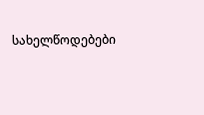სახელწოდებები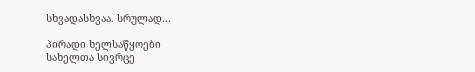სხვადასხვაა. სრულად...

პირადი ხელსაწყოები
სახელთა სივრცე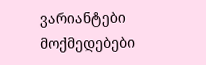ვარიანტები
მოქმედებები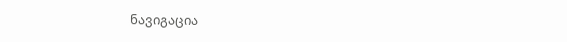ნავიგაცია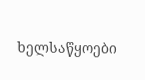ხელსაწყოები